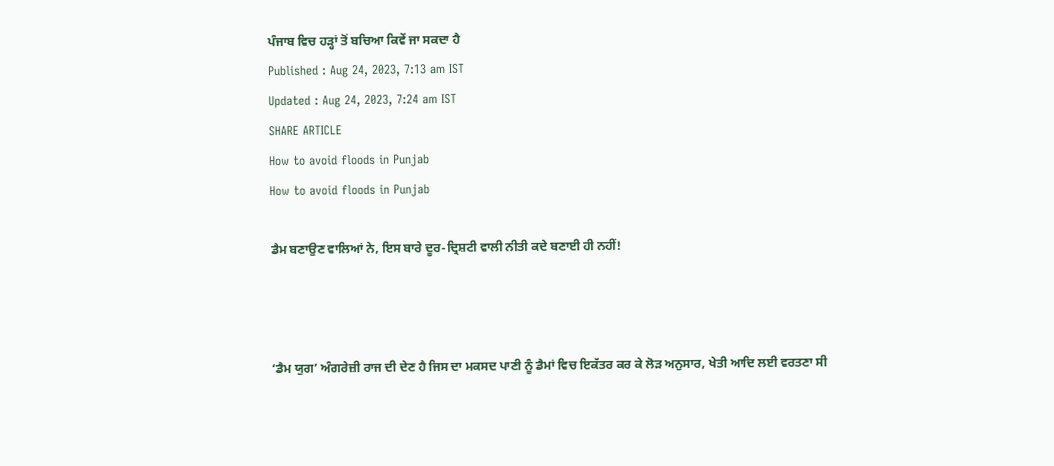ਪੰਜਾਬ ਵਿਚ ਹੜ੍ਹਾਂ ਤੋਂ ਬਚਿਆ ਕਿਵੇਂ ਜਾ ਸਕਦਾ ਹੈ
Published : Aug 24, 2023, 7:13 am IST
Updated : Aug 24, 2023, 7:24 am IST
SHARE ARTICLE
How to avoid floods in Punjab
How to avoid floods in Punjab

ਡੈਮ ਬਣਾਉਣ ਵਾਲਿਆਂ ਨੇ, ਇਸ ਬਾਰੇ ਦੂਰ-ਦ੍ਰਿਸ਼ਟੀ ਵਾਲੀ ਨੀਤੀ ਕਦੇ ਬਣਾਈ ਹੀ ਨਹੀਂ!



‘ਡੈਮ ਯੁਗ’ ਅੰਗਰੇਜ਼ੀ ਰਾਜ ਦੀ ਦੇਣ ਹੈ ਜਿਸ ਦਾ ਮਕਸਦ ਪਾਣੀ ਨੂੰ ਡੈਮਾਂ ਵਿਚ ਇਕੱਤਰ ਕਰ ਕੇ ਲੋੜ ਅਨੁਸਾਰ, ਖੇਤੀ ਆਦਿ ਲਈ ਵਰਤਣਾ ਸੀ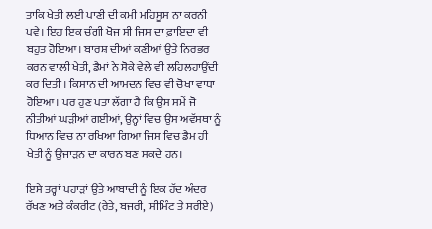ਤਾਕਿ ਖੇਤੀ ਲਈ ਪਾਣੀ ਦੀ ਕਮੀ ਮਹਿਸੂਸ ਨਾ ਕਰਨੀ ਪਵੇ। ਇਹ ਇਕ ਚੰਗੀ ਖੋਜ ਸੀ ਜਿਸ ਦਾ ਫ਼ਾਇਦਾ ਵੀ ਬਹੁਤ ਹੋਇਆ। ਬਾਰਸ਼ ਦੀਆਂ ਕਣੀਆਂ ਉਤੇ ਨਿਰਭਰ ਕਰਨ ਵਾਲੀ ਖੇਤੀ, ਡੈਮਾਂ ਨੇ ਸੋਕੇ ਵੇਲੇ ਵੀ ਲਹਿਲਹਾਉਂਦੀ ਕਰ ਦਿਤੀ। ਕਿਸਾਨ ਦੀ ਆਮਦਨ ਵਿਚ ਵੀ ਚੋਖਾ ਵਾਧਾ ਹੋਇਆ। ਪਰ ਹੁਣ ਪਤਾ ਲੱਗਾ ਹੈ ਕਿ ਉਸ ਸਮੇਂ ਜੋ ਨੀਤੀਆਂ ਘੜੀਆਂ ਗਈਆਂ, ਉਨ੍ਹਾਂ ਵਿਚ ਉਸ ਅਵੱਸਥਾ ਨੂੰ ਧਿਆਨ ਵਿਚ ਨਾ ਰਖਿਆ ਗਿਆ ਜਿਸ ਵਿਚ ਡੈਮ ਹੀ ਖੇਤੀ ਨੂੰ ਉਜਾੜਨ ਦਾ ਕਾਰਨ ਬਣ ਸਕਦੇ ਹਨ।

ਇਸੇ ਤਰ੍ਹਾਂ ਪਹਾੜਾਂ ਉਤੇ ਆਬਾਦੀ ਨੂੰ ਇਕ ਹੱਦ ਅੰਦਰ ਰੱਖਣ ਅਤੇ ਕੰਕਰੀਟ (ਰੇਤੇ, ਬਜਰੀ, ਸੀਮਿੰਟ ਤੇ ਸਰੀਏ)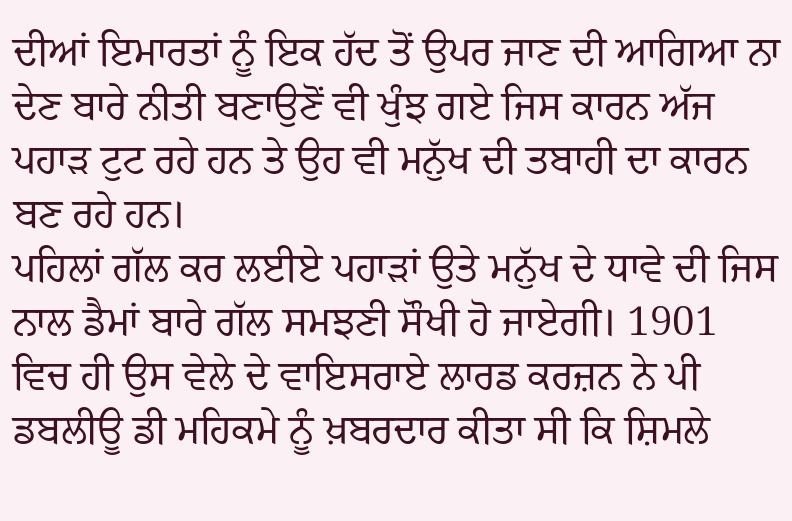ਦੀਆਂ ਇਮਾਰਤਾਂ ਨੂੰ ਇਕ ਹੱਦ ਤੋਂ ਉਪਰ ਜਾਣ ਦੀ ਆਗਿਆ ਨਾ ਦੇਣ ਬਾਰੇ ਨੀਤੀ ਬਣਾਉਣੋਂ ਵੀ ਖੁੰਝ ਗਏ ਜਿਸ ਕਾਰਨ ਅੱਜ ਪਹਾੜ ਟੁਟ ਰਹੇ ਹਨ ਤੇ ਉਹ ਵੀ ਮਨੁੱਖ ਦੀ ਤਬਾਹੀ ਦਾ ਕਾਰਨ ਬਣ ਰਹੇ ਹਨ।
ਪਹਿਲਾਂ ਗੱਲ ਕਰ ਲਈਏ ਪਹਾੜਾਂ ਉਤੇ ਮਨੁੱਖ ਦੇ ਧਾਵੇ ਦੀ ਜਿਸ ਨਾਲ ਡੈਮਾਂ ਬਾਰੇ ਗੱਲ ਸਮਝਣੀ ਸੌਖੀ ਹੋ ਜਾਏਗੀ। 1901 ਵਿਚ ਹੀ ਉਸ ਵੇਲੇ ਦੇ ਵਾਇਸਰਾਏ ਲਾਰਡ ਕਰਜ਼ਨ ਨੇ ਪੀ ਡਬਲੀਊ ਡੀ ਮਹਿਕਮੇ ਨੂੰ ਖ਼ਬਰਦਾਰ ਕੀਤਾ ਸੀ ਕਿ ਸ਼ਿਮਲੇ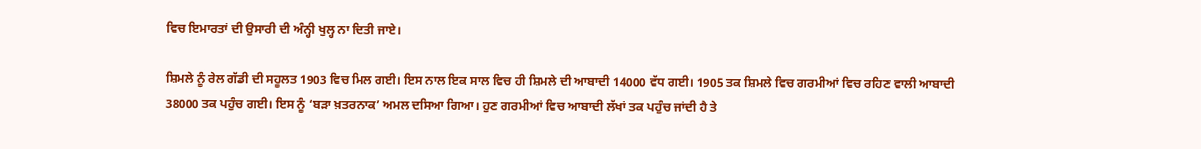ਵਿਚ ਇਮਾਰਤਾਂ ਦੀ ਉਸਾਰੀ ਦੀ ਅੰਨ੍ਹੀ ਖੁਲ੍ਹ ਨਾ ਦਿਤੀ ਜਾਏ।

ਸ਼ਿਮਲੇ ਨੂੰ ਰੇਲ ਗੱਡੀ ਦੀ ਸਹੂਲਤ 1903 ਵਿਚ ਮਿਲ ਗਈ। ਇਸ ਨਾਲ ਇਕ ਸਾਲ ਵਿਚ ਹੀ ਸ਼ਿਮਲੇ ਦੀ ਆਬਾਦੀ 14000 ਵੱਧ ਗਈ। 1905 ਤਕ ਸ਼ਿਮਲੇ ਵਿਚ ਗਰਮੀਆਂ ਵਿਚ ਰਹਿਣ ਵਾਲੀ ਆਬਾਦੀ 38000 ਤਕ ਪਹੁੰਚ ਗਈ। ਇਸ ਨੂੰ ‘ਬੜਾ ਖ਼ਤਰਨਾਕ’ ਅਮਲ ਦਸਿਆ ਗਿਆ। ਹੁਣ ਗਰਮੀਆਂ ਵਿਚ ਆਬਾਦੀ ਲੱਖਾਂ ਤਕ ਪਹੁੰਚ ਜਾਂਦੀ ਹੈ ਤੇ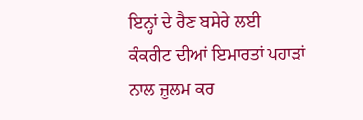ਇਨ੍ਹਾਂ ਦੇ ਰੈਣ ਬਸੇਰੇ ਲਈ ਕੰਕਰੀਟ ਦੀਆਂ ਇਮਾਰਤਾਂ ਪਹਾੜਾਂ ਨਾਲ ਜ਼ੁਲਮ ਕਰ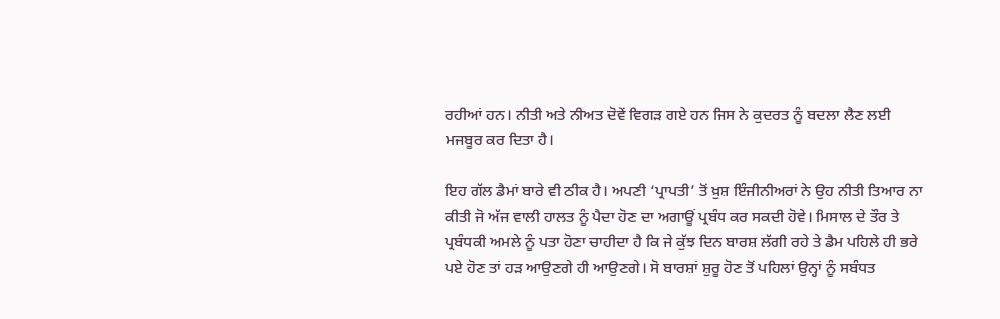ਰਹੀਆਂ ਹਨ। ਨੀਤੀ ਅਤੇ ਨੀਅਤ ਦੋਵੇਂ ਵਿਗੜ ਗਏ ਹਨ ਜਿਸ ਨੇ ਕੁਦਰਤ ਨੂੰ ਬਦਲਾ ਲੈਣ ਲਈ ਮਜਬੂਰ ਕਰ ਦਿਤਾ ਹੈ।

ਇਹ ਗੱਲ ਡੈਮਾਂ ਬਾਰੇ ਵੀ ਠੀਕ ਹੈ। ਅਪਣੀ ‘ਪ੍ਰਾਪਤੀ’ ਤੋਂ ਖ਼ੁਸ਼ ਇੰਜੀਨੀਅਰਾਂ ਨੇ ਉਹ ਨੀਤੀ ਤਿਆਰ ਨਾ ਕੀਤੀ ਜੋ ਅੱਜ ਵਾਲੀ ਹਾਲਤ ਨੂੰ ਪੈਦਾ ਹੋਣ ਦਾ ਅਗਾਊਂ ਪ੍ਰਬੰਧ ਕਰ ਸਕਦੀ ਹੋਵੇ। ਮਿਸਾਲ ਦੇ ਤੌਰ ਤੇ ਪ੍ਰਬੰਧਕੀ ਅਮਲੇ ਨੂੰ ਪਤਾ ਹੋਣਾ ਚਾਹੀਦਾ ਹੈ ਕਿ ਜੇ ਕੁੱਝ ਦਿਨ ਬਾਰਸ਼ ਲੱਗੀ ਰਹੇ ਤੇ ਡੈਮ ਪਹਿਲੇ ਹੀ ਭਰੇ ਪਏ ਹੋਣ ਤਾਂ ਹੜ ਆਉਣਗੇ ਹੀ ਆਉਣਗੇ। ਸੋ ਬਾਰਸ਼ਾਂ ਸ਼ੁਰੂ ਹੋਣ ਤੋਂ ਪਹਿਲਾਂ ਉਨ੍ਹਾਂ ਨੂੰ ਸਬੰਧਤ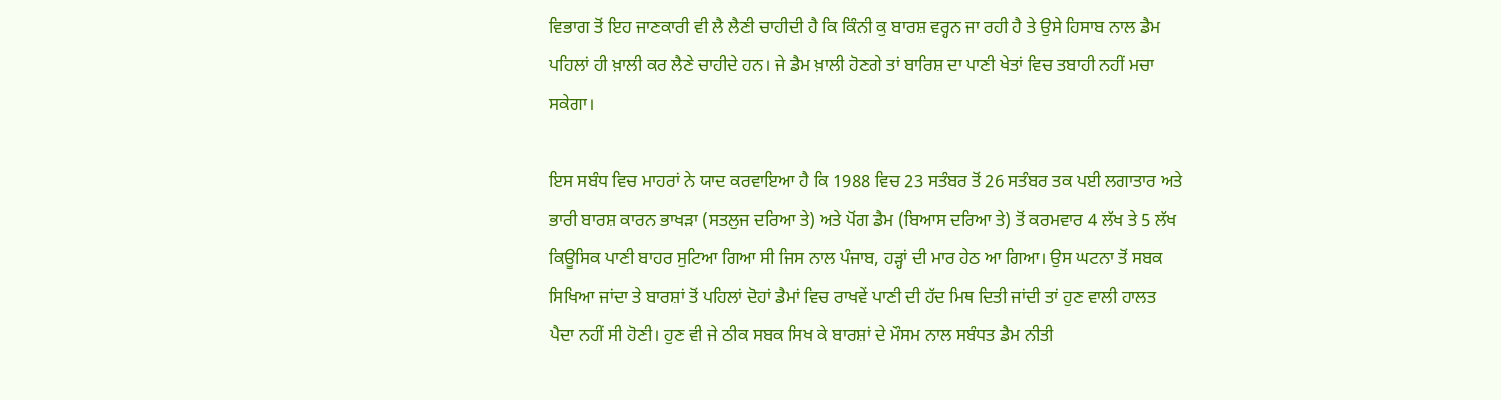ਵਿਭਾਗ ਤੋਂ ਇਹ ਜਾਣਕਾਰੀ ਵੀ ਲੈ ਲੈਣੀ ਚਾਹੀਦੀ ਹੈ ਕਿ ਕਿੰਨੀ ਕੁ ਬਾਰਸ਼ ਵਰ੍ਹਨ ਜਾ ਰਹੀ ਹੈ ਤੇ ਉਸੇ ਹਿਸਾਬ ਨਾਲ ਡੈਮ ਪਹਿਲਾਂ ਹੀ ਖ਼ਾਲੀ ਕਰ ਲੈਣੇ ਚਾਹੀਦੇ ਹਨ। ਜੇ ਡੈਮ ਖ਼ਾਲੀ ਹੋਣਗੇ ਤਾਂ ਬਾਰਿਸ਼ ਦਾ ਪਾਣੀ ਖੇਤਾਂ ਵਿਚ ਤਬਾਹੀ ਨਹੀਂ ਮਚਾ ਸਕੇਗਾ।

ਇਸ ਸਬੰਧ ਵਿਚ ਮਾਹਰਾਂ ਨੇ ਯਾਦ ਕਰਵਾਇਆ ਹੈ ਕਿ 1988 ਵਿਚ 23 ਸਤੰਬਰ ਤੋਂ 26 ਸਤੰਬਰ ਤਕ ਪਈ ਲਗਾਤਾਰ ਅਤੇ ਭਾਰੀ ਬਾਰਸ਼ ਕਾਰਨ ਭਾਖੜਾ (ਸਤਲੁਜ ਦਰਿਆ ਤੇ) ਅਤੇ ਪੋਂਗ ਡੈਮ (ਬਿਆਸ ਦਰਿਆ ਤੇ) ਤੋਂ ਕਰਮਵਾਰ 4 ਲੱਖ ਤੇ 5 ਲੱਖ ਕਿਊਸਿਕ ਪਾਣੀ ਬਾਹਰ ਸੁਟਿਆ ਗਿਆ ਸੀ ਜਿਸ ਨਾਲ ਪੰਜਾਬ, ਹੜ੍ਹਾਂ ਦੀ ਮਾਰ ਹੇਠ ਆ ਗਿਆ। ਉਸ ਘਟਨਾ ਤੋਂ ਸਬਕ ਸਿਖਿਆ ਜਾਂਦਾ ਤੇ ਬਾਰਸ਼ਾਂ ਤੋਂ ਪਹਿਲਾਂ ਦੋਹਾਂ ਡੈਮਾਂ ਵਿਚ ਰਾਖਵੇਂ ਪਾਣੀ ਦੀ ਹੱਦ ਮਿਥ ਦਿਤੀ ਜਾਂਦੀ ਤਾਂ ਹੁਣ ਵਾਲੀ ਹਾਲਤ ਪੈਦਾ ਨਹੀਂ ਸੀ ਹੋਣੀ। ਹੁਣ ਵੀ ਜੇ ਠੀਕ ਸਬਕ ਸਿਖ ਕੇ ਬਾਰਸ਼ਾਂ ਦੇ ਮੌਸਮ ਨਾਲ ਸਬੰਧਤ ਡੈਮ ਨੀਤੀ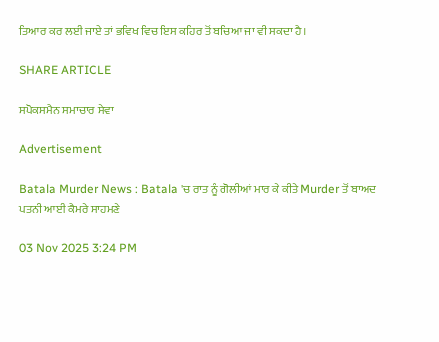ਤਿਆਰ ਕਰ ਲਈ ਜਾਏ ਤਾਂ ਭਵਿਖ ਵਿਚ ਇਸ ਕਹਿਰ ਤੋਂ ਬਚਿਆ ਜਾ ਵੀ ਸਕਦਾ ਹੈ।

SHARE ARTICLE

ਸਪੋਕਸਮੈਨ ਸਮਾਚਾਰ ਸੇਵਾ

Advertisement

Batala Murder News : Batala 'ਚ ਰਾਤ ਨੂੰ ਗੋਲੀਆਂ ਮਾਰ ਕੇ ਕੀਤੇ Murder ਤੋਂ ਬਾਅਦ ਪਤਨੀ ਆਈ ਕੈਮਰੇ ਸਾਹਮਣੇ

03 Nov 2025 3:24 PM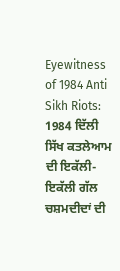Eyewitness of 1984 Anti Sikh Riots: 1984 ਦਿੱਲੀ ਸਿੱਖ ਕਤਲੇਆਮ ਦੀ ਇਕੱਲੀ-ਇਕੱਲੀ ਗੱਲ ਚਸ਼ਮਦੀਦਾਂ ਦੀ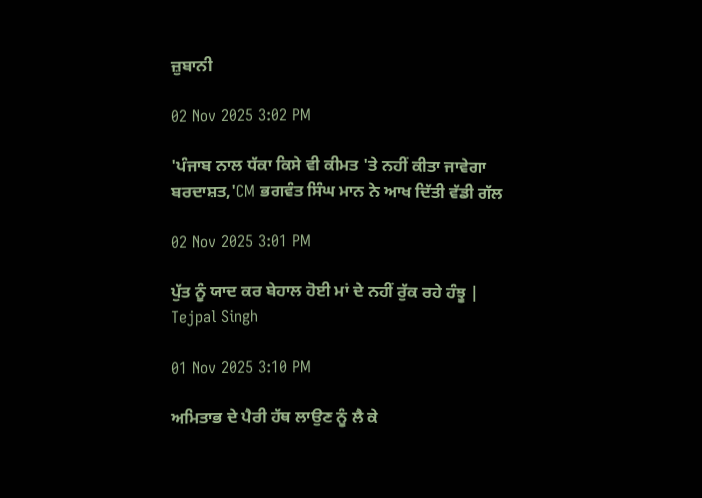ਜ਼ੁਬਾਨੀ

02 Nov 2025 3:02 PM

'ਪੰਜਾਬ ਨਾਲ ਧੱਕਾ ਕਿਸੇ ਵੀ ਕੀਮਤ 'ਤੇ ਨਹੀਂ ਕੀਤਾ ਜਾਵੇਗਾ ਬਰਦਾਸ਼ਤ,'CM ਭਗਵੰਤ ਸਿੰਘ ਮਾਨ ਨੇ ਆਖ ਦਿੱਤੀ ਵੱਡੀ ਗੱਲ

02 Nov 2025 3:01 PM

ਪੁੱਤ ਨੂੰ ਯਾਦ ਕਰ ਬੇਹਾਲ ਹੋਈ ਮਾਂ ਦੇ ਨਹੀਂ ਰੁੱਕ ਰਹੇ ਹੰਝੂ | Tejpal Singh

01 Nov 2025 3:10 PM

ਅਮਿਤਾਭ ਦੇ ਪੈਰੀ ਹੱਥ ਲਾਉਣ ਨੂੰ ਲੈ ਕੇ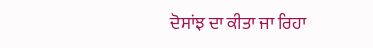ਦੋਸਾਂਝ ਦਾ ਕੀਤਾ ਜਾ ਰਿਹਾ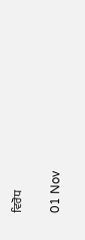ਵਿਰੋਧ

01 Nov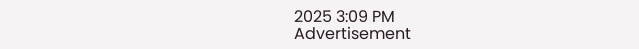2025 3:09 PM
Advertisement